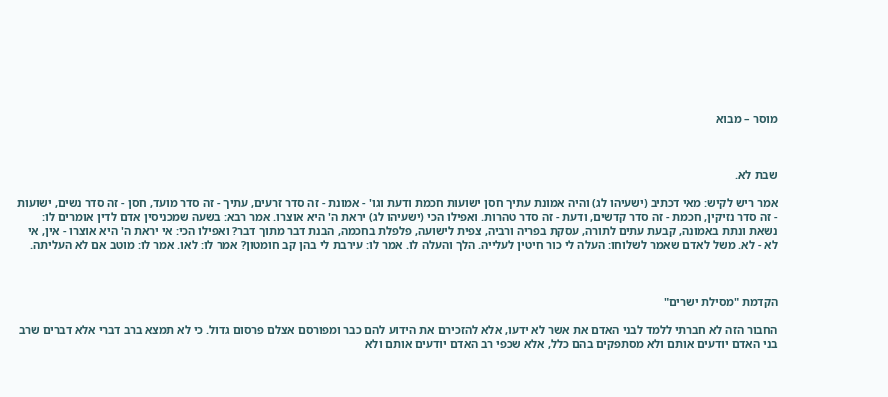מוסר – מבוא



שבת לא.

אמר ריש לקיש: מאי דכתיב (ישעיהו לג) והיה אמונת עתיך חסן ישועות חכמת ודעת וגו' - אמונת - זה סדר זרעים, עתיך - זה סדר מועד, חסן - זה סדר נשים, ישועות - זה סדר נזיקין, חכמת - זה סדר קדשים, ודעת - זה סדר טהרות. ואפילו הכי (ישעיהו לג) יראת ה' היא אוצרו. אמר רבא: בשעה שמכניסין אדם לדין אומרים לו: נשאת ונתת באמונה, קבעת עתים לתורה, עסקת בפריה ורביה, צפית לישועה, פלפלת בחכמה, הבנת דבר מתוך דבר? ואפילו הכי: אי יראת ה' היא אוצרו - אין, אי לא - לא. משל לאדם שאמר לשלוחו: העלה לי כור חיטין לעלייה. הלך והעלה לו. אמר לו: עירבת לי בהן קב חומטון? אמר לו: לאו. אמר לו: מוטב אם לא העליתה.



הקדמת "מסילת ישרים"

החבור הזה לא חברתי ללמד לבני האדם את אשר לא ידעו, אלא להזכירם את הידוע להם כבר ומפורסם אצלם פרסום גדול. כי לא תמצא ברב דברי אלא דברים שרב בני האדם יודעים אותם ולא מסתפקים בהם כלל, אלא שכפי רב האדם יודעים אותם ולא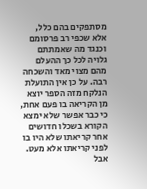מסתפקים בהם כלל, אלא שכפי רב פרסומם וכנגד מה שאמתתם גלויה לכל כך ההעלם מהם מצוי מאד והשכחה רבה. על כן אין התועלת הנלקח מזה הספר יוצא מן הקריאה בו פעם אחת, כי כבר אפשר שלא ימצא הקורא בשכלו חדושים אחר קריאתו שלא היו בו לפני קריאתו אלא מעט. אבל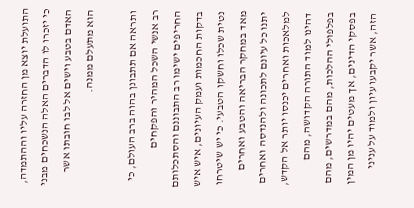התועלת יוצא מן החזרה עליו וההתמדה, כי יזכרו לו הדברים האלה הנשכחים מבני האדם בטבע וישים אל לבו חובתו אשר הוא מתעלם ממנה.

ותראה אם תתבונן בהוה ברב העולם, כי רב אנשי השכל המהיר והפקחים החריפים ישימו רב התבוננם והסתכלותם בדקות החכמות ועמק העיונים, איש איש נטית שכלו וחשקו הטבעי. כי יש שיטרחו מאד במחקר הבריאה והטבע ואחרים יתנו כל עיונם לתכונה ולהנדסה ואחרים למלאכות ואחרים יכנסו יותר אל הקדש, דהינו למוד התורה הקדושה, מהם בפלפולי ההלכות, מהם במדרשים, מהם בפסקי הדינים, אך מעטים יהיו מן המין הזה, אשר יקבעו עיון ולמוד על עניני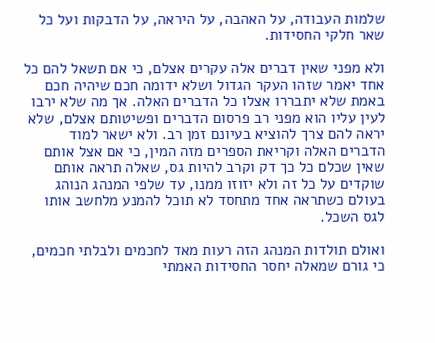שלמות העבודה, על האהבה, על היראה, על הדבקות ועל כל שאר חלקי החסידות.

ולא מפני שאין דברים אלה עקרים אצלם, כי אם תשאל להם כל אחד יאמר שזהו העקר הגדול ושלא ידומה חכם שיהיה חכם באמת שלא יתבררו אצלו כל הדברים האלה. אך מה שלא ירבו לעין עליו הוא מפני רב פרסום הדברים ופשיטותם אצלם, שלא יראה להם צרך להוציא בעיונם זמן רב. ולא ישאר למוד הדברים האלה וקריאת הספרים מזה המין, כי אם אצל אותם שאין שכלם כל כך דק וקרב להיות גס, שאלה תראה אותם שוקדים על כל זה ולא יזוזו ממנו, עד שלפי המנהג הנוהג בעולם כשתראה אחד מתחסד לא תוכל להמנע מלחשב אותו לגס השכל.

ואולם תולדות המנהג הזה רעות מאד לחכמים ולבלתי חכמים, כי גורם שמאלה יחסר החסידות האמתי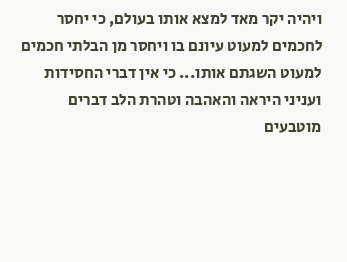ויהיה יקר מאד למצא אותו בעולם, כי יחסר לחכמים למעוט עיונם בו ויחסר מן הבלתי חכמים למעוט השגתם אותו... כי אין דברי החסידות ועניני היראה והאהבה וטהרת הלב דברים מוטבעים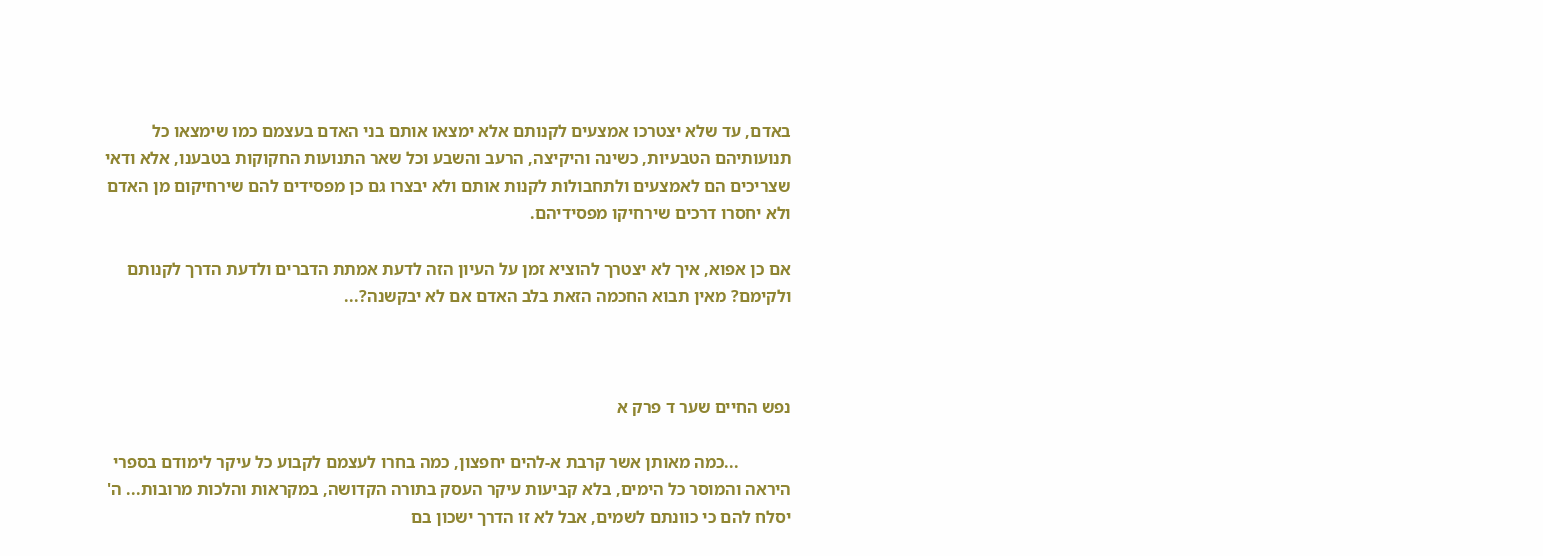באדם, עד שלא יצטרכו אמצעים לקנותם אלא ימצאו אותם בני האדם בעצמם כמו שימצאו כל תנועותיהם הטבעיות, כשינה והיקיצה, הרעב והשבע וכל שאר התנועות החקוקות בטבענו, אלא ודאי שצריכים הם לאמצעים ולתחבולות לקנות אותם ולא יבצרו גם כן מפסידים להם שירחיקום מן האדם ולא יחסרו דרכים שירחיקו מפסידיהם.

אם כן אפוא, איך לא יצטרך להוציא זמן על העיון הזה לדעת אמתת הדברים ולדעת הדרך לקנותם ולקימם? מאין תבוא החכמה הזאת בלב האדם אם לא יבקשנה?...



נפש החיים שער ד פרק א

            ...כמה מאותן אשר קרבת א-להים יחפצון, כמה בחרו לעצמם לקבוע כל עיקר לימודם בספרי היראה והמוסר כל הימים, בלא קביעות עיקר העסק בתורה הקדושה, במקראות והלכות מרובות... ה' יסלח להם כי כוונתם לשמים, אבל לא זו הדרך ישכון בם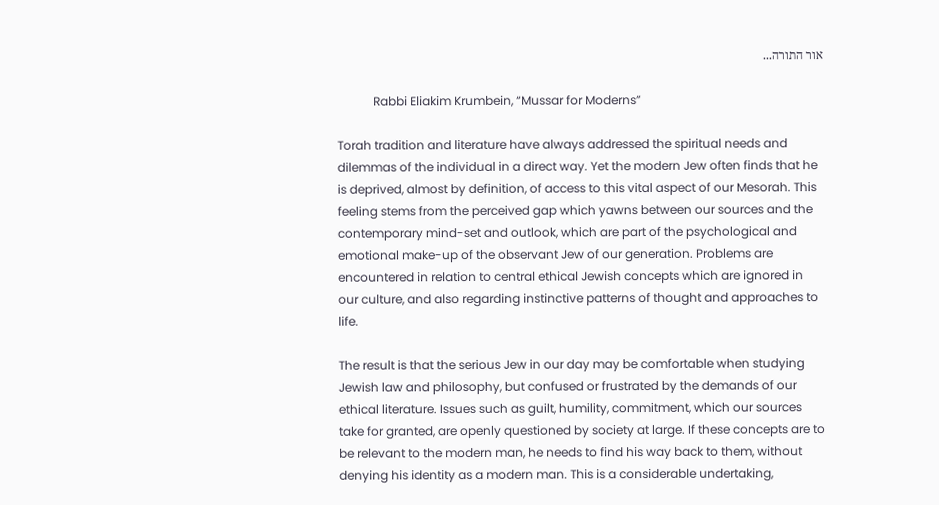אור התורה...

            Rabbi Eliakim Krumbein, “Mussar for Moderns”

Torah tradition and literature have always addressed the spiritual needs and dilemmas of the individual in a direct way. Yet the modern Jew often finds that he is deprived, almost by definition, of access to this vital aspect of our Mesorah. This feeling stems from the perceived gap which yawns between our sources and the contemporary mind-set and outlook, which are part of the psychological and emotional make-up of the observant Jew of our generation. Problems are encountered in relation to central ethical Jewish concepts which are ignored in our culture, and also regarding instinctive patterns of thought and approaches to life.

The result is that the serious Jew in our day may be comfortable when studying Jewish law and philosophy, but confused or frustrated by the demands of our ethical literature. Issues such as guilt, humility, commitment, which our sources take for granted, are openly questioned by society at large. If these concepts are to be relevant to the modern man, he needs to find his way back to them, without denying his identity as a modern man. This is a considerable undertaking,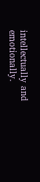intellectually and emotionally.